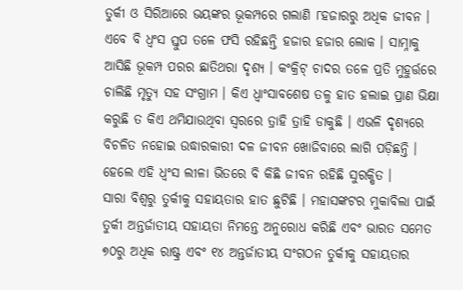ତୁର୍କୀ ଓ ସିରିଆରେ ଭୟଙ୍କର ଭୂକମ୍ପରେ ଗଲାଣି ୮ହଜାରରୁ ଅଧିକ ଜୀବନ । ଏବେ ବି ଧ୍ୱଂସ ସ୍ତୁପ ତଳେ ଫସି ରହିଛନ୍ତି ହଜାର ହଜାର ଲୋକ । ସାମ୍ନାକୁ ଆସିଛି ଭୂକମ୍ପ ପରର ଛାତିଥରା ଦୃଶ୍ୟ । କଂକ୍ରିଟ୍ ଚାଦର ତଳେ ପ୍ରତି ମୁହୁର୍ତ୍ତରେ ଚାଲିଛି ମୃତ୍ୟୁ ସହ ସଂଗ୍ରାମ । କିଏ ଧ୍ୱାଂସାବଶେଷ ତଳୁ ହାତ ହଲାଇ ପ୍ରାଣ ଭିକ୍ଷା କରୁଛି ତ କିଏ ଥମିଯାଉଥିବା ସ୍ୱରରେ ତ୍ରାହି ତ୍ରାହି ଡାକୁଛି । ଏଭଳି ଦୃଶ୍ୟରେ ବିଚଳିତ ନହୋଇ ଉଦ୍ଧାରକାରୀ ଦଳ ଜୀବନ ଖୋଜିବାରେ ଲାଗି ପଡ଼ିଛନ୍ତି । ହେଲେ ଏହି ଧ୍ୱଂସ ଲୀଳା ଭିତରେ ବି କିଛି ଜୀବନ ରହିଛି ସୁରକ୍ଷିତ ।
ସାରା ବିଶ୍ୱରୁ ତୁର୍କୀକୁ ସହାୟତାର ହାତ ଛୁଟିଛି । ମହାସଙ୍କଟର ମୁକାବିଲା ପାଇଁ ତୁର୍କୀ ଅନ୍ତର୍ଜାତୀୟ ସହାୟତା ନିମନ୍ତେ ଅନୁରୋଧ କରିଛି ଏବଂ ଭାରତ ସମେତ ୭୦ରୁ ଅଧିକ ରାଷ୍ଟ୍ର ଏବଂ ୧୪ ଅନ୍ତର୍ଜାତୀୟ ସଂଗଠନ ତୁର୍କୀକୁ ସହାୟତାର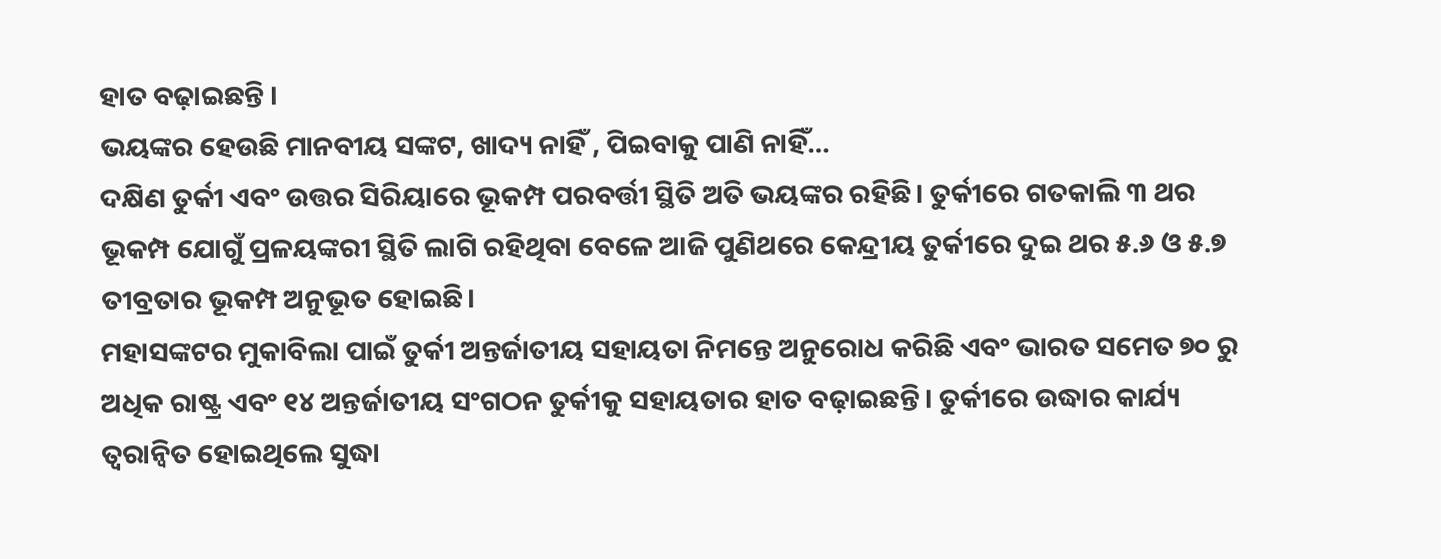ହାତ ବଢ଼ାଇଛନ୍ତି ।
ଭୟଙ୍କର ହେଉଛି ମାନବୀୟ ସଙ୍କଟ, ଖାଦ୍ୟ ନାହିଁ , ପିଇବାକୁ ପାଣି ନାହିଁ…
ଦକ୍ଷିଣ ତୁର୍କୀ ଏବଂ ଉତ୍ତର ସିରିୟାରେ ଭୂକମ୍ପ ପରବର୍ତ୍ତୀ ସ୍ଥିତି ଅତି ଭୟଙ୍କର ରହିଛି। ତୁର୍କୀରେ ଗତକାଲି ୩ ଥର ଭୂକମ୍ପ ଯୋଗୁଁ ପ୍ରଳୟଙ୍କରୀ ସ୍ଥିତି ଲାଗି ରହିଥିବା ବେଳେ ଆଜି ପୁଣିଥରେ କେନ୍ଦ୍ରୀୟ ତୁର୍କୀରେ ଦୁଇ ଥର ୫.୬ ଓ ୫.୭ ତୀବ୍ରତାର ଭୂକମ୍ପ ଅନୁଭୂତ ହୋଇଛି।
ମହାସଙ୍କଟର ମୁକାବିଲା ପାଇଁ ତୁର୍କୀ ଅନ୍ତର୍ଜାତୀୟ ସହାୟତା ନିମନ୍ତେ ଅନୁରୋଧ କରିଛି ଏବଂ ଭାରତ ସମେତ ୭୦ ରୁ ଅଧିକ ରାଷ୍ଟ୍ର ଏବଂ ୧୪ ଅନ୍ତର୍ଜାତୀୟ ସଂଗଠନ ତୁର୍କୀକୁ ସହାୟତାର ହାତ ବଢ଼ାଇଛନ୍ତି। ତୁର୍କୀରେ ଉଦ୍ଧାର କାର୍ଯ୍ୟ ତ୍ବରାନ୍ବିତ ହୋଇଥିଲେ ସୁଦ୍ଧା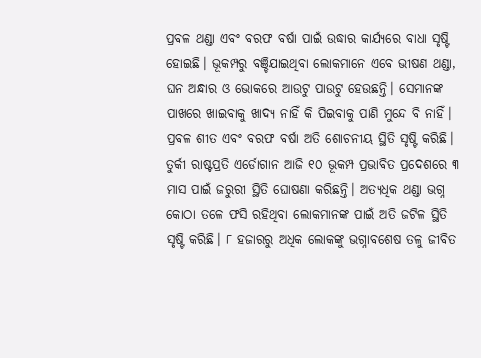ପ୍ରବଳ ଥଣ୍ଡା ଏବଂ ବରଫ ବର୍ଷା ପାଇଁ ଉଦ୍ଧାର କାର୍ଯ୍ୟରେ ବାଧା ସୃଷ୍ଟି ହୋଇଛି। ଭୂକମ୍ପରୁ ବଞ୍ଚିଯାଇଥିବା ଲୋକମାନେ ଏବେ ଭୀଷଣ ଥଣ୍ଡା, ଘନ ଅନ୍ଧାର ଓ ଭୋକରେ ଆଉଟୁ ପାଉଟୁ ହେଉଛନ୍ତି। ସେମାନଙ୍କ ପାଖରେ ଖାଇବାକୁ ଖାଦ୍ୟ ନାହିଁ କି ପିଇବାକୁ ପାଣି ମୁନ୍ଦେ ବି ନାହିଁ। ପ୍ରବଳ ଶୀତ ଏବଂ ବରଫ ବର୍ଷା ଅତି ଶୋଚନୀୟ ସ୍ଥିତି ସୃଷ୍ଟି କରିଛି।
ତୁର୍କୀ ରାଷ୍ଟପ୍ରତି ଏର୍ଡୋଗାନ ଆଜି ୧୦ ଭୂକମ୍ପ ପ୍ରଭାବିତ ପ୍ରଦେଶରେ ୩ ମାସ ପାଇଁ ଜରୁରୀ ସ୍ଥିତି ଘୋଷଣା କରିଛନ୍ତି। ଅତ୍ୟଧିକ ଥଣ୍ଡା ଭଗ୍ନ କୋଠା ତଳେ ଫସି ରହିଥିବା ଲୋକମାନଙ୍କ ପାଇଁ ଅତି ଜଟିଳ ସ୍ଥିତି ସୃଷ୍ଟି କରିଛି। ୮ ହଜାରରୁ ଅଧିକ ଲୋକଙ୍କୁ ଭଗ୍ନାବଶେଷ ତଳୁ ଜୀବିତ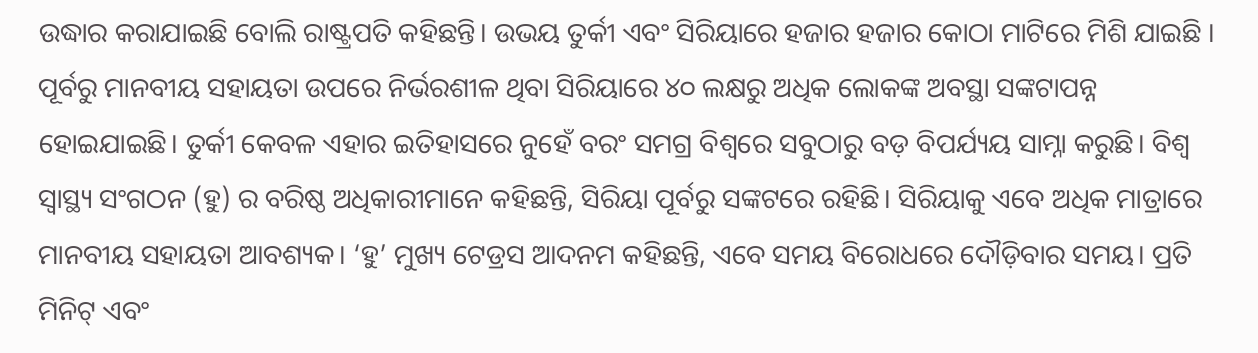ଉଦ୍ଧାର କରାଯାଇଛି ବୋଲି ରାଷ୍ଟ୍ରପତି କହିଛନ୍ତି। ଉଭୟ ତୁର୍କୀ ଏବଂ ସିରିୟାରେ ହଜାର ହଜାର କୋଠା ମାଟିରେ ମିଶି ଯାଇଛି ।
ପୂର୍ବରୁ ମାନବୀୟ ସହାୟତା ଉପରେ ନିର୍ଭରଶୀଳ ଥିବା ସିରିୟାରେ ୪୦ ଲକ୍ଷରୁ ଅଧିକ ଲୋକଙ୍କ ଅବସ୍ଥା ସଙ୍କଟାପନ୍ନ ହୋଇଯାଇଛି। ତୁର୍କୀ କେବଳ ଏହାର ଇତିହାସରେ ନୁହେଁ ବରଂ ସମଗ୍ର ବିଶ୍ବରେ ସବୁଠାରୁ ବଡ଼ ବିପର୍ଯ୍ୟୟ ସାମ୍ନା କରୁଛି। ବିଶ୍ବ ସ୍ବାସ୍ଥ୍ୟ ସଂଗଠନ (ହୁ) ର ବରିଷ୍ଠ ଅଧିକାରୀମାନେ କହିଛନ୍ତି, ସିରିୟା ପୂର୍ବରୁ ସଙ୍କଟରେ ରହିଛି। ସିରିୟାକୁ ଏବେ ଅଧିକ ମାତ୍ରାରେ ମାନବୀୟ ସହାୟତା ଆବଶ୍ୟକ। ‘ହୁ’ ମୁଖ୍ୟ ଟେଡ୍ରସ ଆଦନମ କହିଛନ୍ତି, ଏବେ ସମୟ ବିରୋଧରେ ଦୌଡ଼ିବାର ସମୟ। ପ୍ରତି ମିନିଟ୍ ଏବଂ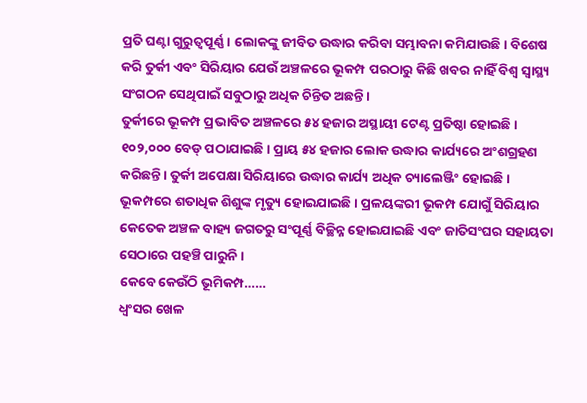ପ୍ରତି ଘଣ୍ଟା ଗୁରୁତ୍ବପୂର୍ଣ୍ଣ। ଲୋକଙ୍କୁ ଜୀବିତ ଉଦ୍ଧାର କରିବା ସମ୍ଭାବନା କମିଯାଉଛି। ବିଶେଷ କରି ତୁର୍କୀ ଏବଂ ସିରିୟାର ଯେଉଁ ଅଞ୍ଚଳରେ ଭୂକମ୍ପ ପରଠାରୁ କିଛି ଖବର ନାହିଁ ବିଶ୍ବ ସ୍ବାସ୍ଥ୍ୟ ସଂଗଠନ ସେଥିପାଇଁ ସବୁଠାରୁ ଅଧିକ ଚିନ୍ତିତ ଅଛନ୍ତି।
ତୁର୍କୀରେ ଭୂକମ୍ପ ପ୍ରଭାବିତ ଅଞ୍ଚଳରେ ୫୪ ହଜାର ଅସ୍ଥାୟୀ ଟେଣ୍ଟ ପ୍ରତିଷ୍ଠା ହୋଇଛି। ୧୦୨,୦୦୦ ବେଡ୍ ପଠାଯାଇଛି। ପ୍ରାୟ ୫୪ ହଜାର ଲୋକ ଉଦ୍ଧାର କାର୍ଯ୍ୟରେ ଅଂଶଗ୍ରହଣ କରିଛନ୍ତି। ତୁର୍କୀ ଅପେକ୍ଷା ସିରିୟାରେ ଉଦ୍ଧାର କାର୍ଯ୍ୟ ଅଧିକ ଚ୍ୟାଲେଞ୍ଜିଂ ହୋଇଛି। ଭୂକମ୍ପରେ ଶତାଧିକ ଶିଶୁଙ୍କ ମୃତ୍ୟୁ ହୋଇଯାଇଛି। ପ୍ରଳୟଙ୍କରୀ ଭୂକମ୍ପ ଯୋଗୁଁ ସିରିୟାର କେତେକ ଅଞ୍ଚଳ ବାହ୍ୟ ଜଗତରୁ ସଂପୂର୍ଣ୍ଣ ବିଚ୍ଛିନ୍ନ ହୋଇଯାଇଛି ଏବଂ ଜାତିସଂଘର ସହାୟତା ସେଠାରେ ପହଞ୍ଚି ପାରୁନି।
କେବେ କେଉଁଠି ଭୂମିକମ୍ପ……
ଧ୍ବଂସର ଖେଳ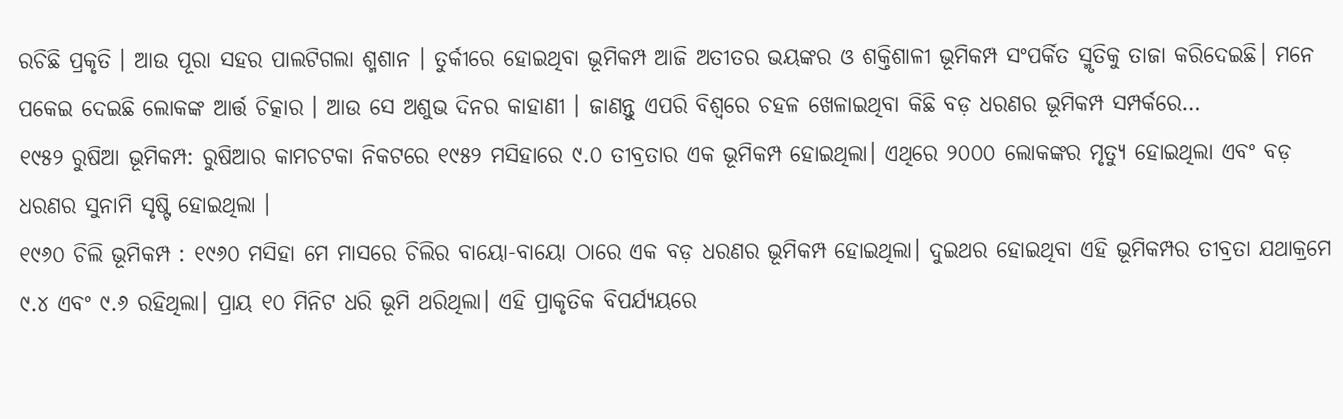ରଚିଛି ପ୍ରକୃତି । ଆଉ ପୂରା ସହର ପାଲଟିଗଲା ଶ୍ମଶାନ । ତୁର୍କୀରେ ହୋଇଥିବା ଭୂମିକମ୍ପ ଆଜି ଅତୀତର ଭୟଙ୍କର ଓ ଶକ୍ତିଶାଳୀ ଭୂମିକମ୍ପ ସଂପର୍କିତ ସ୍ମୃତିକୁ ତାଜା କରିଦେଇଛି। ମନେ ପକେଇ ଦେଇଛି ଲୋକଙ୍କ ଆର୍ତ୍ତ ଚିତ୍କାର । ଆଉ ସେ ଅଶୁଭ ଦିନର କାହାଣୀ । ଜାଣନ୍ତୁ ଏପରି ବିଶ୍ବରେ ଚହଳ ଖେଳାଇଥିବା କିଛି ବଡ଼ ଧରଣର ଭୂମିକମ୍ପ ସମ୍ପର୍କରେ…
୧୯୫୨ ରୁଷିଆ ଭୂମିକମ୍ପ: ରୁଷିଆର କାମଚଟକା ନିକଟରେ ୧୯୫୨ ମସିହାରେ ୯.୦ ତୀବ୍ରତାର ଏକ ଭୂମିକମ୍ପ ହୋଇଥିଲା। ଏଥିରେ ୨୦୦୦ ଲୋକଙ୍କର ମୃତ୍ୟୁ ହୋଇଥିଲା ଏବଂ ବଡ଼ ଧରଣର ସୁନାମି ସୃଷ୍ଟି ହୋଇଥିଲା ।
୧୯୬୦ ଚିଲି ଭୂମିକମ୍ପ : ୧୯୬୦ ମସିହା ମେ ମାସରେ ଚିଲିର ବାୟୋ-ବାୟୋ ଠାରେ ଏକ ବଡ଼ ଧରଣର ଭୂମିକମ୍ପ ହୋଇଥିଲା। ଦୁଇଥର ହୋଇଥିବା ଏହି ଭୂମିକମ୍ପର ତୀବ୍ରତା ଯଥାକ୍ରମେ ୯.୪ ଏବଂ ୯.୬ ରହିଥିଲା। ପ୍ରାୟ ୧୦ ମିନିଟ ଧରି ଭୂମି ଥରିଥିଲା। ଏହି ପ୍ରାକୃତିକ ବିପର୍ଯ୍ୟୟରେ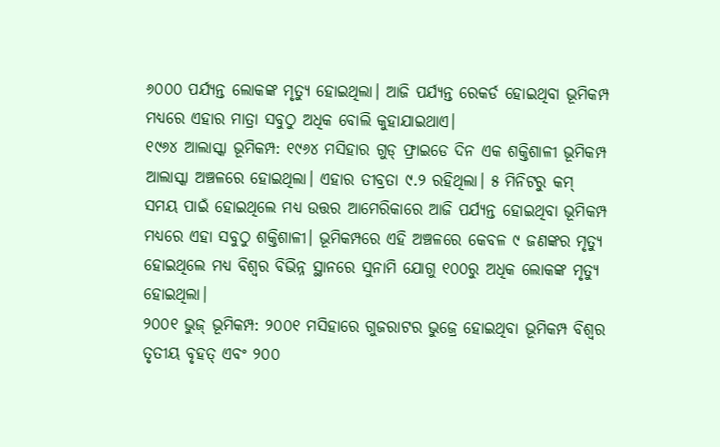୬୦୦୦ ପର୍ଯ୍ୟନ୍ତ ଲୋକଙ୍କ ମୃତ୍ୟୁ ହୋଇଥିଲା। ଆଜି ପର୍ଯ୍ୟନ୍ତ ରେକର୍ଡ ହୋଇଥିବା ଭୂମିକମ୍ପ ମଧ୍ୟରେ ଏହାର ମାତ୍ରା ସବୁଠୁ ଅଧିକ ବୋଲି କୁହାଯାଇଥାଏ।
୧୯୬୪ ଆଲାସ୍କା ଭୂମିକମ୍ପ: ୧୯୬୪ ମସିହାର ଗୁଡ୍ ଫ୍ରାଇଡେ ଦିନ ଏକ ଶକ୍ତିଶାଳୀ ଭୂମିକମ୍ପ ଆଲାସ୍କା ଅଞ୍ଚଳରେ ହୋଇଥିଲା। ଏହାର ତୀବ୍ରତା ୯.୨ ରହିଥିଲା। ୫ ମିନିଟରୁ କମ୍ ସମୟ ପାଇଁ ହୋଇଥିଲେ ମଧ୍ୟ ଉତ୍ତର ଆମେରିକାରେ ଆଜି ପର୍ଯ୍ୟନ୍ତ ହୋଇଥିବା ଭୂମିକମ୍ପ ମଧ୍ୟରେ ଏହା ସବୁଠୁ ଶକ୍ତିଶାଳୀ। ଭୂମିକମ୍ପରେ ଏହି ଅଞ୍ଚଳରେ କେବଳ ୯ ଜଣଙ୍କର ମୃତ୍ୟୁ ହୋଇଥିଲେ ମଧ୍ୟ ବିଶ୍ବର ବିଭିନ୍ନ ସ୍ଥାନରେ ସୁନାମି ଯୋଗୁ ୧୦୦ରୁ ଅଧିକ ଲୋକଙ୍କ ମୃତ୍ୟୁ ହୋଇଥିଲା।
୨୦୦୧ ଭୁଜ୍ ଭୂମିକମ୍ପ: ୨୦୦୧ ମସିହାରେ ଗୁଜରାଟର ଭୁଜ୍ରେ ହୋଇଥିବା ଭୂମିକମ୍ପ ବିଶ୍ବର ତୃତୀୟ ବୃହତ୍ ଏବଂ ୨୦୦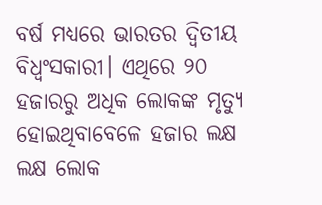ବର୍ଷ ମଧ୍ୟରେ ଭାରତର ଦ୍ବିତୀୟ ବିଧ୍ବଂସକାରୀ। ଏଥିରେ ୨୦ ହଜାରରୁ ଅଧିକ ଲୋକଙ୍କ ମୃତ୍ୟୁ ହୋଇଥିବାବେଳେ ହଜାର ଲକ୍ଷ ଲକ୍ଷ ଲୋକ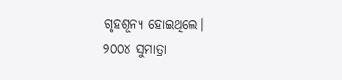ଗୃହଶୂନ୍ୟ ହୋଇଥିଲେ।
୨୦୦୪ ସୁମାତ୍ରା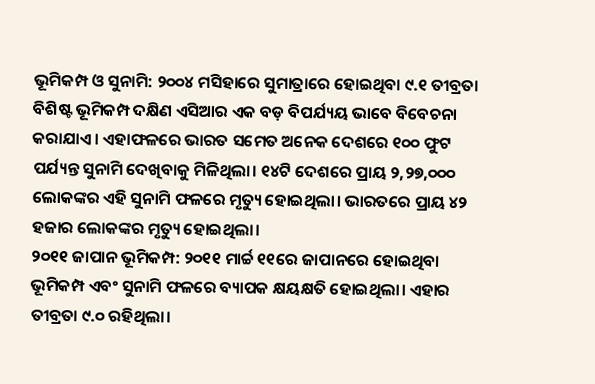ଭୂମିକମ୍ପ ଓ ସୁନାମି: ୨୦୦୪ ମସିହାରେ ସୁମାତ୍ରାରେ ହୋଇଥିବା ୯.୧ ତୀବ୍ରତା ବିଶିଷ୍ଟ ଭୂମିକମ୍ପ ଦକ୍ଷିଣ ଏସିଆର ଏକ ବଡ଼ ବିପର୍ଯ୍ୟୟ ଭାବେ ବିବେଚନା କରାଯାଏ। ଏହାଫଳରେ ଭାରତ ସମେତ ଅନେକ ଦେଶରେ ୧୦୦ ଫୁଟ ପର୍ଯ୍ୟନ୍ତ ସୁନାମି ଦେଖିବାକୁ ମିଳିଥିଲା। ୧୪ଟି ଦେଶରେ ପ୍ରାୟ ୨,୨୭,୦୦୦ ଲୋକଙ୍କର ଏହି ସୁନାମି ଫଳରେ ମୃତ୍ୟୁ ହୋଇଥିଲା। ଭାରତରେ ପ୍ରାୟ ୪୨ ହଜାର ଲୋକଙ୍କର ମୃତ୍ୟୁ ହୋଇଥିଲା।
୨୦୧୧ ଜାପାନ ଭୂମିକମ୍ପ: ୨୦୧୧ ମାର୍ଚ୍ଚ ୧୧ରେ ଜାପାନରେ ହୋଇଥିବା ଭୂମିକମ୍ପ ଏବଂ ସୁନାମି ଫଳରେ ବ୍ୟାପକ କ୍ଷୟକ୍ଷତି ହୋଇଥିଲା। ଏହାର ତୀବ୍ରତା ୯.୦ ରହିଥିଲା।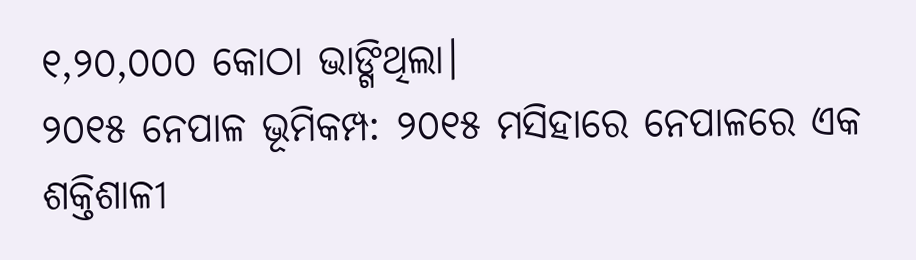୧,୨୦,୦୦୦ କୋଠା ଭାଙ୍ଗିଥିଲା।
୨୦୧୫ ନେପାଳ ଭୂମିକମ୍ପ: ୨୦୧୫ ମସିହାରେ ନେପାଳରେ ଏକ ଶକ୍ତିଶାଳୀ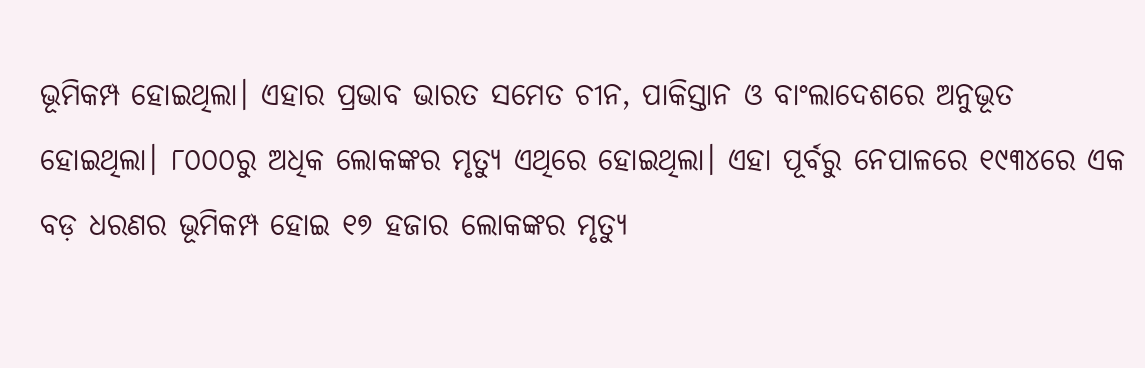ଭୂମିକମ୍ପ ହୋଇଥିଲା। ଏହାର ପ୍ରଭାବ ଭାରତ ସମେତ ଚୀନ, ପାକିସ୍ତାନ ଓ ବାଂଲାଦେଶରେ ଅନୁଭୂତ ହୋଇଥିଲା। ୮୦୦୦ରୁ ଅଧିକ ଲୋକଙ୍କର ମୃତ୍ୟୁ ଏଥିରେ ହୋଇଥିଲା। ଏହା ପୂର୍ବରୁ ନେପାଳରେ ୧୯୩୪ରେ ଏକ ବଡ଼ ଧରଣର ଭୂମିକମ୍ପ ହୋଇ ୧୭ ହଜାର ଲୋକଙ୍କର ମୃତ୍ୟୁ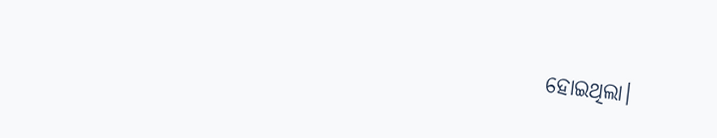ହୋଇଥିଲା।